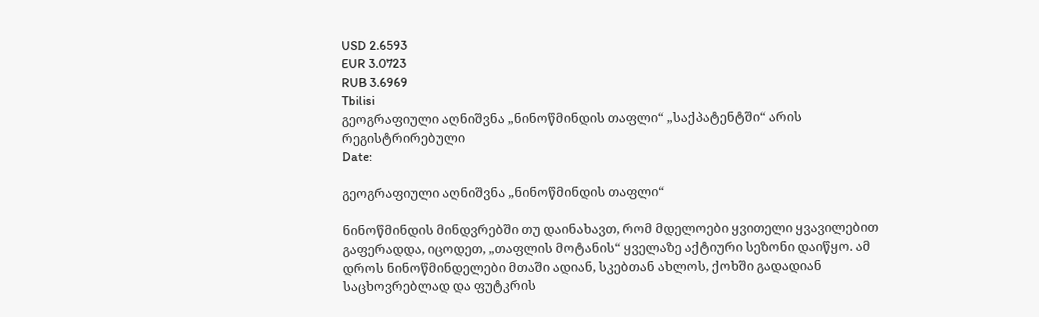USD 2.6593
EUR 3.0723
RUB 3.6969
Tbilisi
გეოგრაფიული აღნიშვნა „ნინოწმინდის თაფლი“ „საქპატენტში“ არის რეგისტრირებული
Date:

გეოგრაფიული აღნიშვნა „ნინოწმინდის თაფლი“

ნინოწმინდის მინდვრებში თუ დაინახავთ, რომ მდელოები ყვითელი ყვავილებით გაფერადდა, იცოდეთ, „თაფლის მოტანის“ ყველაზე აქტიური სეზონი დაიწყო. ამ დროს ნინოწმინდელები მთაში ადიან, სკებთან ახლოს, ქოხში გადადიან საცხოვრებლად და ფუტკრის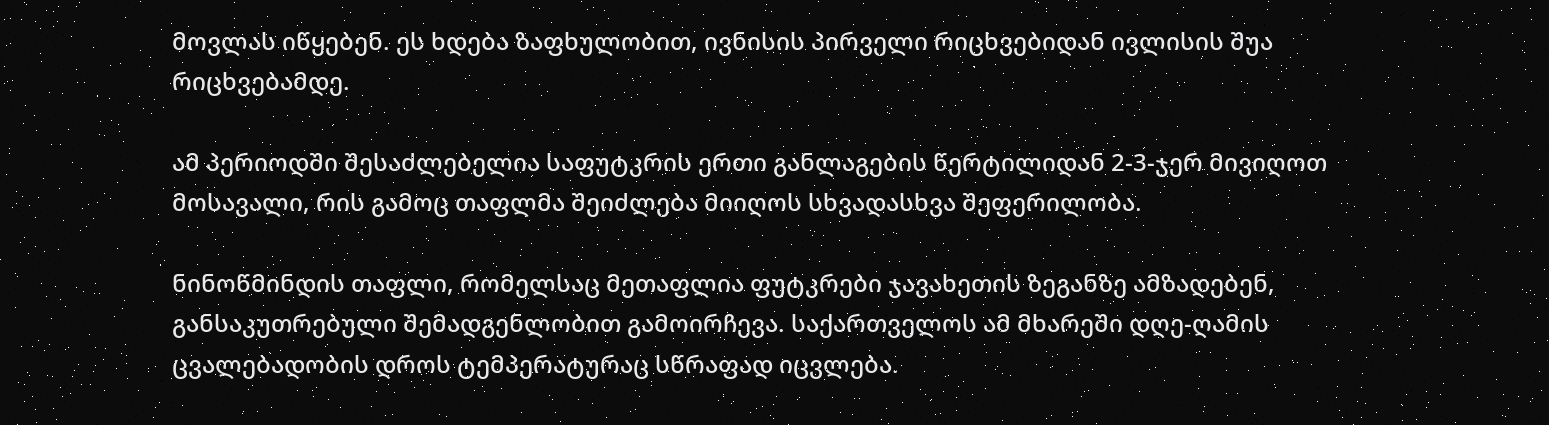მოვლას იწყებენ. ეს ხდება ზაფხულობით, ივნისის პირველი რიცხვებიდან ივლისის შუა რიცხვებამდე.

ამ პერიოდში შესაძლებელია საფუტკრის ერთი განლაგების წერტილიდან 2-3-ჯერ მივიღოთ მოსავალი, რის გამოც თაფლმა შეიძლება მიიღოს სხვადასხვა შეფერილობა.

ნინოწმინდის თაფლი, რომელსაც მეთაფლია ფუტკრები ჯავახეთის ზეგანზე ამზადებენ, განსაკუთრებული შემადგენლობით გამოირჩევა. საქართველოს ამ მხარეში დღე-ღამის ცვალებადობის დროს ტემპერატურაც სწრაფად იცვლება.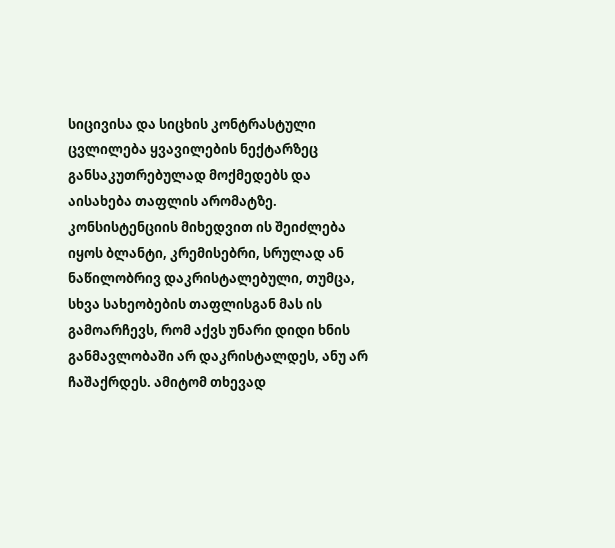სიცივისა და სიცხის კონტრასტული ცვლილება ყვავილების ნექტარზეც განსაკუთრებულად მოქმედებს და აისახება თაფლის არომატზე. კონსისტენციის მიხედვით ის შეიძლება იყოს ბლანტი, კრემისებრი, სრულად ან ნაწილობრივ დაკრისტალებული, თუმცა, სხვა სახეობების თაფლისგან მას ის გამოარჩევს, რომ აქვს უნარი დიდი ხნის განმავლობაში არ დაკრისტალდეს, ანუ არ ჩაშაქრდეს. ამიტომ თხევად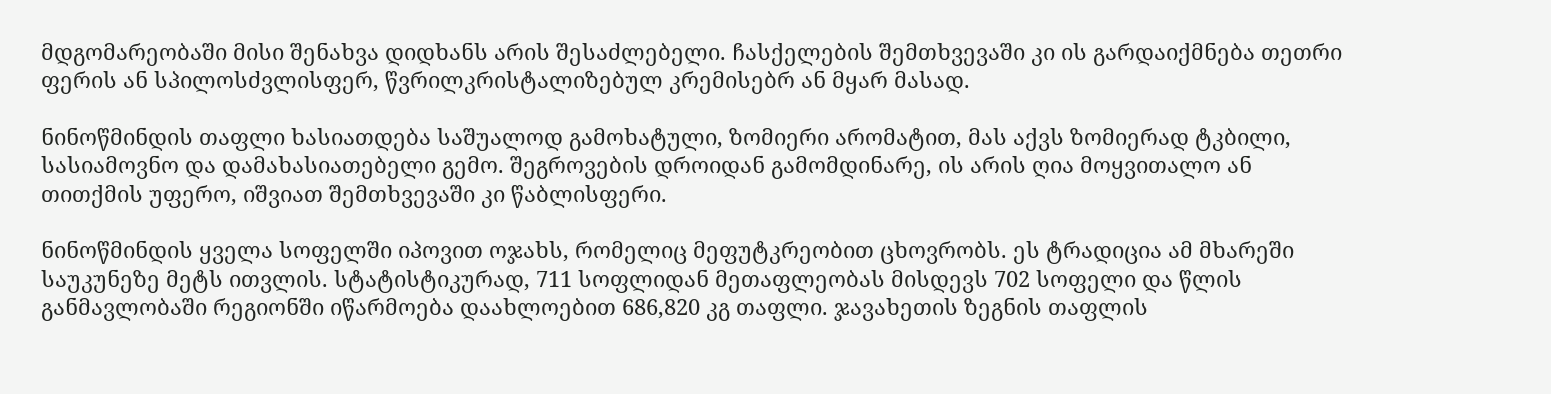მდგომარეობაში მისი შენახვა დიდხანს არის შესაძლებელი. ჩასქელების შემთხვევაში კი ის გარდაიქმნება თეთრი ფერის ან სპილოსძვლისფერ, წვრილკრისტალიზებულ კრემისებრ ან მყარ მასად.

ნინოწმინდის თაფლი ხასიათდება საშუალოდ გამოხატული, ზომიერი არომატით, მას აქვს ზომიერად ტკბილი, სასიამოვნო და დამახასიათებელი გემო. შეგროვების დროიდან გამომდინარე, ის არის ღია მოყვითალო ან თითქმის უფერო, იშვიათ შემთხვევაში კი წაბლისფერი.

ნინოწმინდის ყველა სოფელში იპოვით ოჯახს, რომელიც მეფუტკრეობით ცხოვრობს. ეს ტრადიცია ამ მხარეში საუკუნეზე მეტს ითვლის. სტატისტიკურად, 711 სოფლიდან მეთაფლეობას მისდევს 702 სოფელი და წლის განმავლობაში რეგიონში იწარმოება დაახლოებით 686,820 კგ თაფლი. ჯავახეთის ზეგნის თაფლის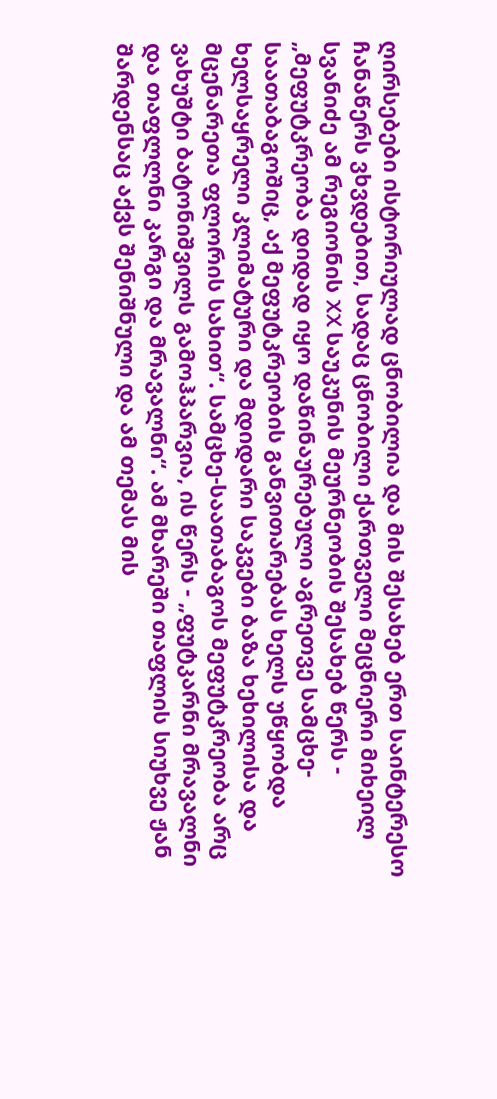ღირსებები ისტორიულად ცნობილია და მის შესახებ ერთ საინტერესო ჩანაწერს ვხვდებით, სადაც ცნობილი ქართველი მეცნიერი მიხეილ სვანიძე ამ რეგიონის XX საუკუნის მეურნეობის შესახებ წერს - „მეფუტკრეობა დიდად იყო დაწინაურებული აგრეთვე სამცხე-საათაბაგოშიც, აქ მეფუტკრეობის განვითარებას ხელს უწყობდა ხელსაყრელი კლიმატური და მდიდარი საკვები ბაზა ხეხილისა და მცენარეთა ფლორის სახით“. სამცხე-საათაბაგოს მეფუტკრეობა არც ვახუშტი ბატონიშვილს გამოჰპარვია, ის წერს - „ფუტკარნი მრავალნი და თაფლლნი კარგი და მრავალნი“. ამ მხარეში თაფლის სიუხვე ჟან შარდენსაც აქვს შენიშნული და ამ თემას მის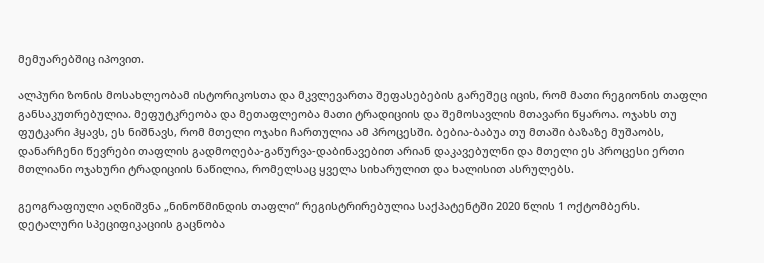მემუარებშიც იპოვით.

ალპური ზონის მოსახლეობამ ისტორიკოსთა და მკვლევართა შეფასებების გარეშეც იცის, რომ მათი რეგიონის თაფლი განსაკუთრებულია. მეფუტკრეობა და მეთაფლეობა მათი ტრადიციის და შემოსავლის მთავარი წყაროა. ოჯახს თუ ფუტკარი ჰყავს, ეს ნიშნავს, რომ მთელი ოჯახი ჩართულია ამ პროცესში. ბებია-ბაბუა თუ მთაში ბაზაზე მუშაობს, დანარჩენი წევრები თაფლის გადმოღება-გაწურვა-დაბინავებით არიან დაკავებულნი და მთელი ეს პროცესი ერთი მთლიანი ოჯახური ტრადიციის ნაწილია, რომელსაც ყველა სიხარულით და ხალისით ასრულებს.

გეოგრაფიული აღნიშვნა „ნინოწმინდის თაფლი“ რეგისტრირებულია საქპატენტში 2020 წლის 1 ოქტომბერს. დეტალური სპეციფიკაციის გაცნობა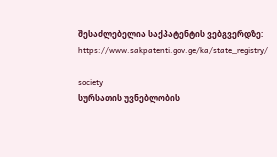შესაძლებელია საქპატენტის ვებგვერდზე: https://www.sakpatenti.gov.ge/ka/state_registry/

society
სურსათის უვნებლობის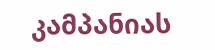კამპანიას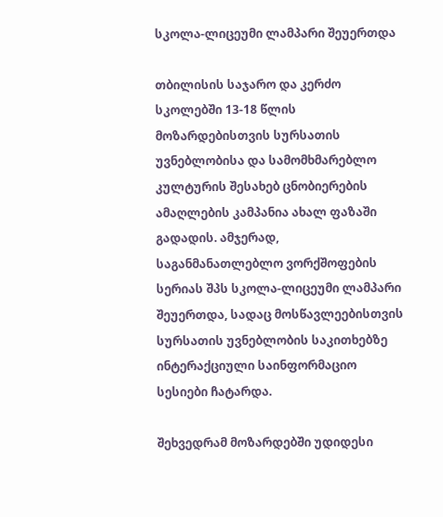სკოლა-ლიცეუმი ლამპარი შეუერთდა

თბილისის საჯარო და კერძო სკოლებში 13-18 წლის მოზარდებისთვის სურსათის უვნებლობისა და სამომხმარებლო კულტურის შესახებ ცნობიერების ამაღლების კამპანია ახალ ფაზაში გადადის. ამჯერად, საგანმანათლებლო ვორქშოფების სერიას შპს სკოლა-ლიცეუმი ლამპარი შეუერთდა, სადაც მოსწავლეებისთვის სურსათის უვნებლობის საკითხებზე ინტერაქციული საინფორმაციო სესიები ჩატარდა.

შეხვედრამ მოზარდებში უდიდესი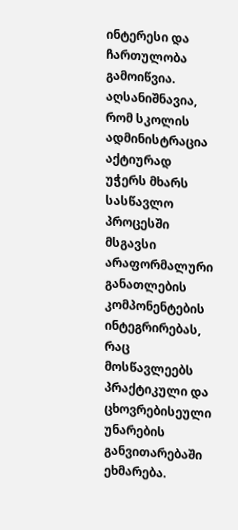ინტერესი და ჩართულობა გამოიწვია. აღსანიშნავია, რომ სკოლის ადმინისტრაცია აქტიურად უჭერს მხარს სასწავლო პროცესში მსგავსი არაფორმალური განათლების კომპონენტების ინტეგრირებას, რაც მოსწავლეებს პრაქტიკული და ცხოვრებისეული უნარების განვითარებაში ეხმარება.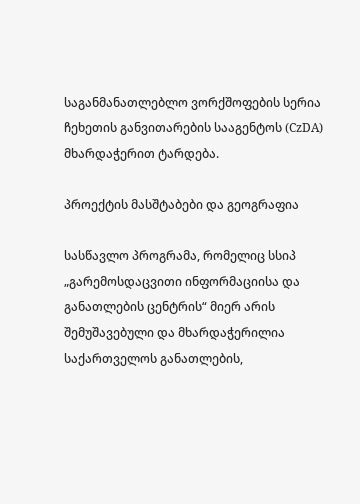საგანმანათლებლო ვორქშოფების სერია ჩეხეთის განვითარების სააგენტოს (CzDA) მხარდაჭერით ტარდება.

პროექტის მასშტაბები და გეოგრაფია

სასწავლო პროგრამა, რომელიც სსიპ „გარემოსდაცვითი ინფორმაციისა და განათლების ცენტრის“ მიერ არის შემუშავებული და მხარდაჭერილია საქართველოს განათლების,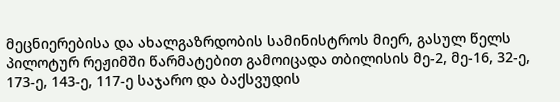მეცნიერებისა და ახალგაზრდობის სამინისტროს მიერ, გასულ წელს პილოტურ რეჟიმში წარმატებით გამოიცადა თბილისის მე-2, მე-16, 32-ე, 173-ე, 143-ე, 117-ე საჯარო და ბაქსვუდის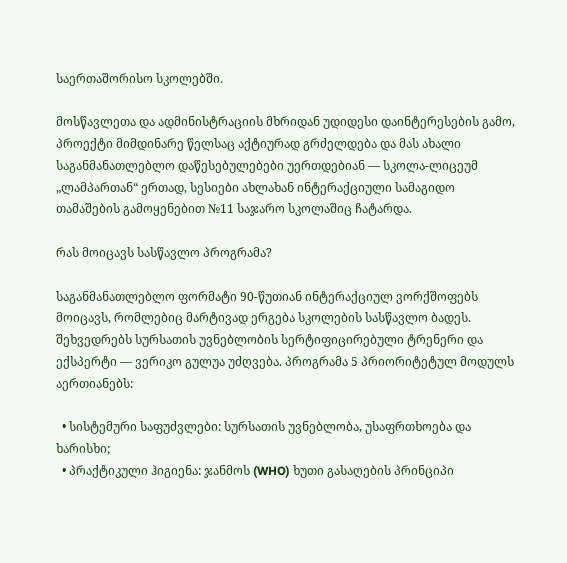საერთაშორისო სკოლებში.

მოსწავლეთა და ადმინისტრაციის მხრიდან უდიდესი დაინტერესების გამო, პროექტი მიმდინარე წელსაც აქტიურად გრძელდება და მას ახალი საგანმანათლებლო დაწესებულებები უერთდებიან — სკოლა-ლიცეუმ „ლამპართან“ ერთად, სესიები ახლახან ინტერაქციული სამაგიდო თამაშების გამოყენებით №11 საჯარო სკოლაშიც ჩატარდა.

რას მოიცავს სასწავლო პროგრამა?

საგანმანათლებლო ფორმატი 90-წუთიან ინტერაქციულ ვორქშოფებს მოიცავს, რომლებიც მარტივად ერგება სკოლების სასწავლო ბადეს. შეხვედრებს სურსათის უვნებლობის სერტიფიცირებული ტრენერი და ექსპერტი — ვერიკო გულუა უძღვება. პროგრამა 5 პრიორიტეტულ მოდულს აერთიანებს:

  • სისტემური საფუძვლები: სურსათის უვნებლობა, უსაფრთხოება და ხარისხი;
  • პრაქტიკული ჰიგიენა: ჯანმოს (WHO) ხუთი გასაღების პრინციპი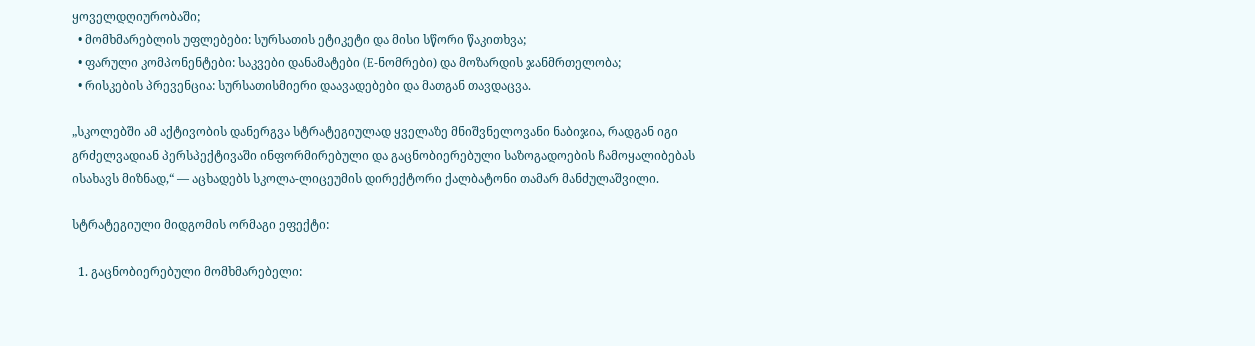ყოველდღიურობაში;
  • მომხმარებლის უფლებები: სურსათის ეტიკეტი და მისი სწორი წაკითხვა;
  • ფარული კომპონენტები: საკვები დანამატები (E-ნომრები) და მოზარდის ჯანმრთელობა;
  • რისკების პრევენცია: სურსათისმიერი დაავადებები და მათგან თავდაცვა.

„სკოლებში ამ აქტივობის დანერგვა სტრატეგიულად ყველაზე მნიშვნელოვანი ნაბიჯია, რადგან იგი გრძელვადიან პერსპექტივაში ინფორმირებული და გაცნობიერებული საზოგადოების ჩამოყალიბებას ისახავს მიზნად,“ — აცხადებს სკოლა-ლიცეუმის დირექტორი ქალბატონი თამარ მანძულაშვილი.

სტრატეგიული მიდგომის ორმაგი ეფექტი:

  1. გაცნობიერებული მომხმარებელი: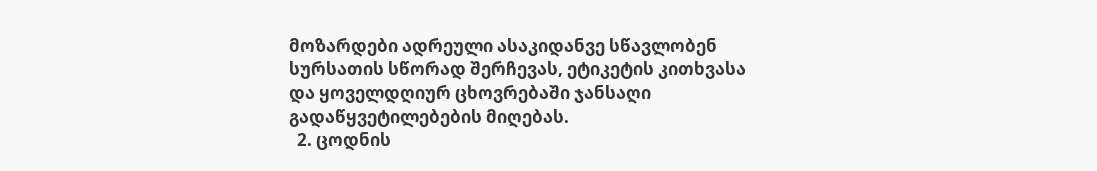მოზარდები ადრეული ასაკიდანვე სწავლობენ სურსათის სწორად შერჩევას, ეტიკეტის კითხვასა და ყოველდღიურ ცხოვრებაში ჯანსაღი გადაწყვეტილებების მიღებას.
  2. ცოდნის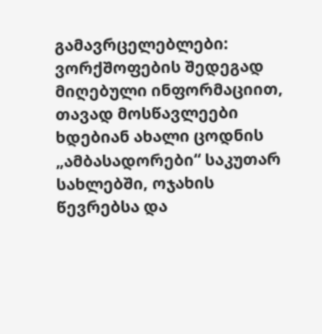გამავრცელებლები: ვორქშოფების შედეგად მიღებული ინფორმაციით, თავად მოსწავლეები ხდებიან ახალი ცოდნის „ამბასადორები“ საკუთარ სახლებში, ოჯახის წევრებსა და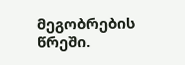მეგობრების წრეში.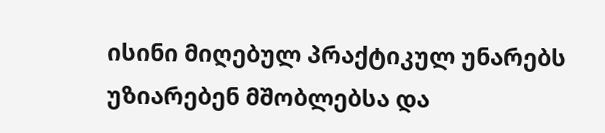ისინი მიღებულ პრაქტიკულ უნარებს უზიარებენ მშობლებსა და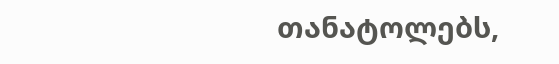თანატოლებს,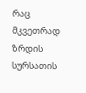რაც მკვეთრად ზრდის სურსათის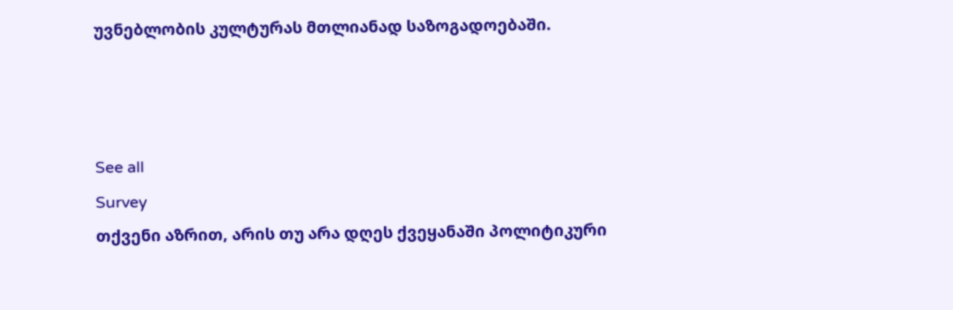უვნებლობის კულტურას მთლიანად საზოგადოებაში.



See all
Survey
თქვენი აზრით, არის თუ არა დღეს ქვეყანაში პოლიტიკური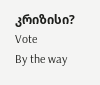კრიზისი?
Vote
By the way